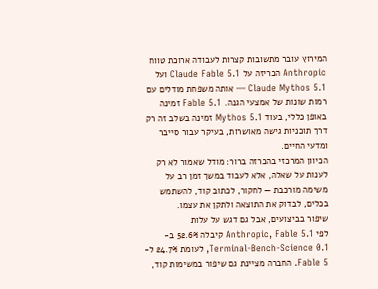המירוץ עובר מתשובות קצרות לעבודה ארוכת טווח
Anthropic הכריזה על Claude Fable 5.1 ועל Claude Mythos 5.1 — אותה משפחת מודלים עם רמות שונות של אמצעי הגנה. Fable 5.1 זמינה באופן כללי, בעוד Mythos 5.1 זמינה בשלב זה רק דרך תוכניות גישה מאושרות, בעיקר עבור סייבר ומדעי החיים.
הכיוון המרכזי בהכרזה ברור: מודל שאמור לא רק לענות על שאלה, אלא לעבוד במשך זמן רב על משימה מורכבת — לחקור, לכתוב קוד, להשתמש בכלים, לבדוק את התוצאה ולתקן את עצמו.
שיפור בביצועים, אבל גם דגש על עלות
לפי Anthropic, Fable 5.1 קיבלה 52.6% ב-Terminal-Bench-Science 0.1, לעומת 24.7% ל-Fable 5. החברה מציינת גם שיפור במשימות קוד,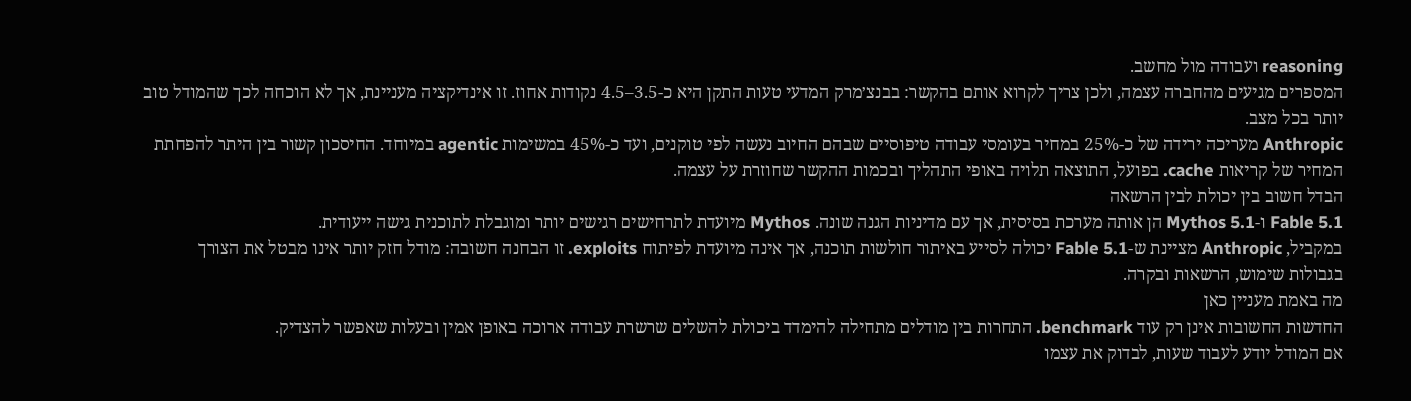reasoning ועבודה מול מחשב.
המספרים מגיעים מהחברה עצמה, ולכן צריך לקרוא אותם בהקשר: בבנצ׳מרק המדעי טעות התקן היא כ-3.5–4.5 נקודות אחוז. זו אינדיקציה מעניינת, אך לא הוכחה לכך שהמודל טוב יותר בכל מצב.
Anthropic מעריכה ירידה של כ-25% במחיר בעומסי עבודה טיפוסיים שבהם החיוב נעשה לפי טוקנים, ועד כ-45% במשימות agentic במיוחד. החיסכון קשור בין היתר להפחתת המחיר של קריאות cache. בפועל, התוצאה תלויה באופי התהליך ובכמות ההקשר שחוזרת על עצמה.
הבדל חשוב בין יכולת לבין הרשאה
Fable 5.1 ו-Mythos 5.1 הן אותה מערכת בסיסית, אך עם מדיניות הגנה שונה. Mythos מיועדת לתרחישים רגישים יותר ומוגבלת לתוכנית גישה ייעודית.
במקביל, Anthropic מציינת ש-Fable 5.1 יכולה לסייע באיתור חולשות תוכנה, אך אינה מיועדת לפיתוח exploits. זו הבחנה חשובה: מודל חזק יותר אינו מבטל את הצורך בגבולות שימוש, הרשאות ובקרה.
מה באמת מעניין כאן
החדשות החשובות אינן רק עוד benchmark. התחרות בין מודלים מתחילה להימדד ביכולת להשלים שרשרת עבודה ארוכה באופן אמין ובעלות שאפשר להצדיק.
אם המודל יודע לעבוד שעות, לבדוק את עצמו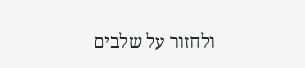ולחזור על שלבים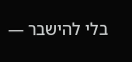בלי להישבר —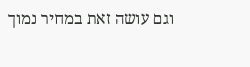וגם עושה זאת במחיר נמוך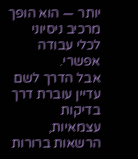יותר — הוא הופך מרכיב ניסיוני לכלי עבודה אפשרי.
אבל הדרך לשם עדיין עוברת דרך בדיקות עצמאיות, הרשאות ברורות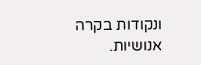ונקודות בקרה אנושיות.